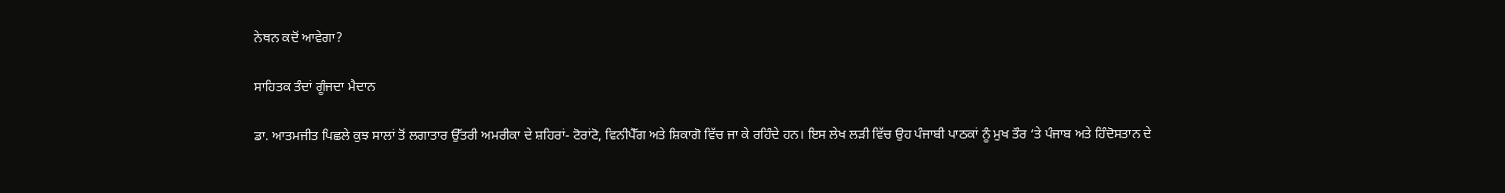ਨੇਥਨ ਕਦੋਂ ਆਵੇਗਾ?

ਸਾਹਿਤਕ ਤੰਦਾਂ ਗੂੰਜਦਾ ਮੈਦਾਨ

ਡਾ. ਆਤਮਜੀਤ ਪਿਛਲੇ ਕੁਝ ਸਾਲਾਂ ਤੋਂ ਲਗਾਤਾਰ ਉੱਤਰੀ ਅਮਰੀਕਾ ਦੇ ਸ਼ਹਿਰਾਂ- ਟੋਰਾਂਟੋ, ਵਿਨੀਪੈੱਗ ਅਤੇ ਸ਼ਿਕਾਗੋ ਵਿੱਚ ਜਾ ਕੇ ਰਹਿੰਦੇ ਹਨ। ਇਸ ਲੇਖ ਲੜੀ ਵਿੱਚ ਉਹ ਪੰਜਾਬੀ ਪਾਠਕਾਂ ਨੂੰ ਮੁਖ ਤੌਰ ‘ਤੇ ਪੰਜਾਬ ਅਤੇ ਹਿੰਦੋਸਤਾਨ ਦੇ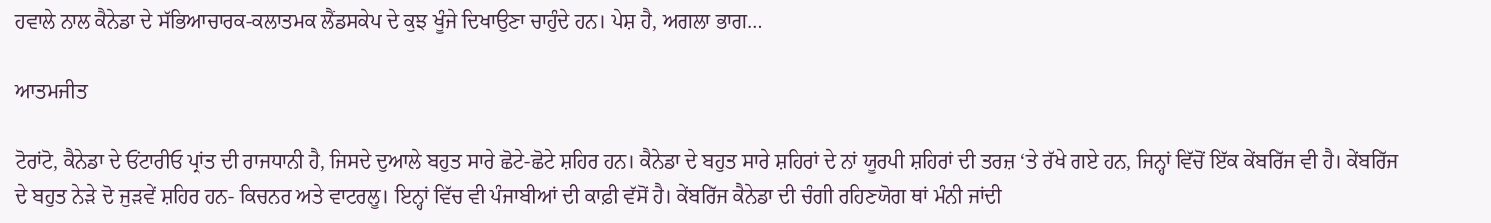ਹਵਾਲੇ ਨਾਲ ਕੈਨੇਡਾ ਦੇ ਸੱਭਿਆਚਾਰਕ-ਕਲਾਤਮਕ ਲੈਂਡਸਕੇਪ ਦੇ ਕੁਝ ਖੂੰਜੇ ਦਿਖਾਉਣਾ ਚਾਹੁੰਦੇ ਹਨ। ਪੇਸ਼ ਹੈ, ਅਗਲਾ ਭਾਗ…

ਆਤਮਜੀਤ

ਟੋਰਾਂਟੋ, ਕੈਨੇਡਾ ਦੇ ਓਂਟਾਰੀਓ ਪ੍ਰਾਂਤ ਦੀ ਰਾਜਧਾਨੀ ਹੈ, ਜਿਸਦੇ ਦੁਆਲੇ ਬਹੁਤ ਸਾਰੇ ਛੋਟੇ-ਛੋਟੇ ਸ਼ਹਿਰ ਹਨ। ਕੈਨੇਡਾ ਦੇ ਬਹੁਤ ਸਾਰੇ ਸ਼ਹਿਰਾਂ ਦੇ ਨਾਂ ਯੂਰਪੀ ਸ਼ਹਿਰਾਂ ਦੀ ਤਰਜ਼ ‘ਤੇ ਰੱਖੇ ਗਏ ਹਨ, ਜਿਨ੍ਹਾਂ ਵਿੱਚੋਂ ਇੱਕ ਕੇਂਬਰਿੱਜ ਵੀ ਹੈ। ਕੇਂਬਰਿੱਜ ਦੇ ਬਹੁਤ ਨੇੜੇ ਦੋ ਜੁੜਵੇਂ ਸ਼ਹਿਰ ਹਨ- ਕਿਚਨਰ ਅਤੇ ਵਾਟਰਲੂ। ਇਨ੍ਹਾਂ ਵਿੱਚ ਵੀ ਪੰਜਾਬੀਆਂ ਦੀ ਕਾਫ਼ੀ ਵੱਸੋਂ ਹੈ। ਕੇਂਬਰਿੱਜ ਕੈਨੇਡਾ ਦੀ ਚੰਗੀ ਰਹਿਣਯੋਗ ਥਾਂ ਮੰਨੀ ਜਾਂਦੀ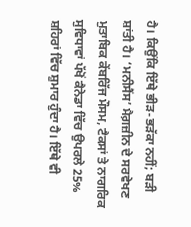ਹੈ। ਕਿਉਂਕਿ ਇੱਥੇ ਭੀੜ-ਭੜੱਕਾ ਨਹੀਂ; ਬੜੀ ਸ਼ਾਂਤੀ ਹੈ। ‘ਮਨੀਸੈਂਸ’ ਮੈਗ਼ਜ਼ੀਨ ਦੇ ਸਰਵੇਖਣ ਮੁਤਾਬਿਕ ਕੇਂਬਰਿੱਜ ਮੌਸਮ, ਟੈਕਸਾਂ ਤੇ ਨਾਗਰਿਕ ਸੁਵਿਧਾਵਾਂ ਪੱਖੋਂ ਕੈਨੇਡਾ ਵਿੱਚ ਉਪਰਲੇ 25% ਸ਼ਹਿਰਾਂ ਵਿੱਚ ਸ਼ੁਮਾਰ ਹੁੰਦਾ ਹੈ। ਇੱਥੇ ਵੀ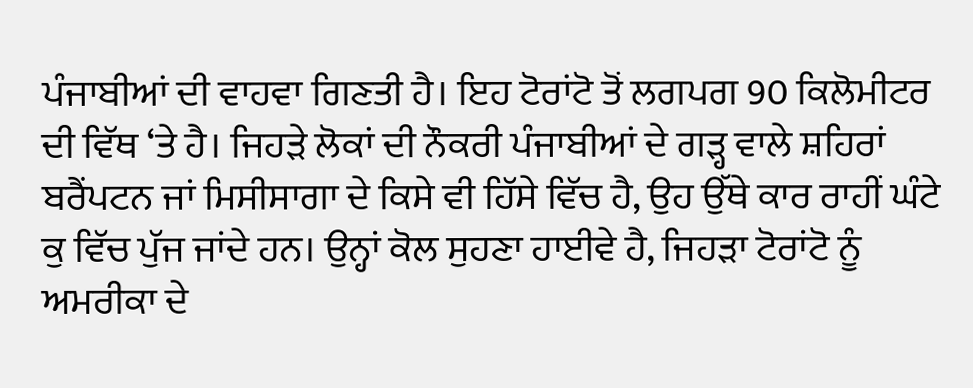ਪੰਜਾਬੀਆਂ ਦੀ ਵਾਹਵਾ ਗਿਣਤੀ ਹੈ। ਇਹ ਟੋਰਾਂਟੋ ਤੋਂ ਲਗਪਗ 90 ਕਿਲੋਮੀਟਰ ਦੀ ਵਿੱਥ ‘ਤੇ ਹੈ। ਜਿਹੜੇ ਲੋਕਾਂ ਦੀ ਨੌਕਰੀ ਪੰਜਾਬੀਆਂ ਦੇ ਗੜ੍ਹ ਵਾਲੇ ਸ਼ਹਿਰਾਂ ਬਰੈਂਪਟਨ ਜਾਂ ਮਿਸੀਸਾਗਾ ਦੇ ਕਿਸੇ ਵੀ ਹਿੱਸੇ ਵਿੱਚ ਹੈ, ਉਹ ਉੱਥੇ ਕਾਰ ਰਾਹੀਂ ਘੰਟੇ ਕੁ ਵਿੱਚ ਪੁੱਜ ਜਾਂਦੇ ਹਨ। ਉਨ੍ਹਾਂ ਕੋਲ ਸੁਹਣਾ ਹਾਈਵੇ ਹੈ, ਜਿਹੜਾ ਟੋਰਾਂਟੋ ਨੂੰ ਅਮਰੀਕਾ ਦੇ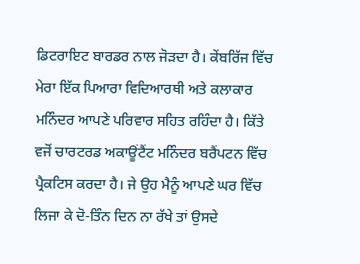ਡਿਟਰਾਇਟ ਬਾਰਡਰ ਨਾਲ ਜੋੜਦਾ ਹੈ। ਕੇਂਬਰਿੱਜ ਵਿੱਚ ਮੇਰਾ ਇੱਕ ਪਿਆਰਾ ਵਿਦਿਆਰਥੀ ਅਤੇ ਕਲਾਕਾਰ ਮਨਿੰਦਰ ਆਪਣੇ ਪਰਿਵਾਰ ਸਹਿਤ ਰਹਿੰਦਾ ਹੈ। ਕਿੱਤੇ ਵਜੋਂ ਚਾਰਟਰਡ ਅਕਾਊਂਟੈਂਟ ਮਨਿੰਦਰ ਬਰੈਂਪਟਨ ਵਿੱਚ ਪ੍ਰੈਕਟਿਸ ਕਰਦਾ ਹੈ। ਜੇ ਉਹ ਮੈਨੂੰ ਆਪਣੇ ਘਰ ਵਿੱਚ ਲਿਜਾ ਕੇ ਦੋ-ਤਿੰਨ ਦਿਨ ਨਾ ਰੱਖੇ ਤਾਂ ਉਸਦੇ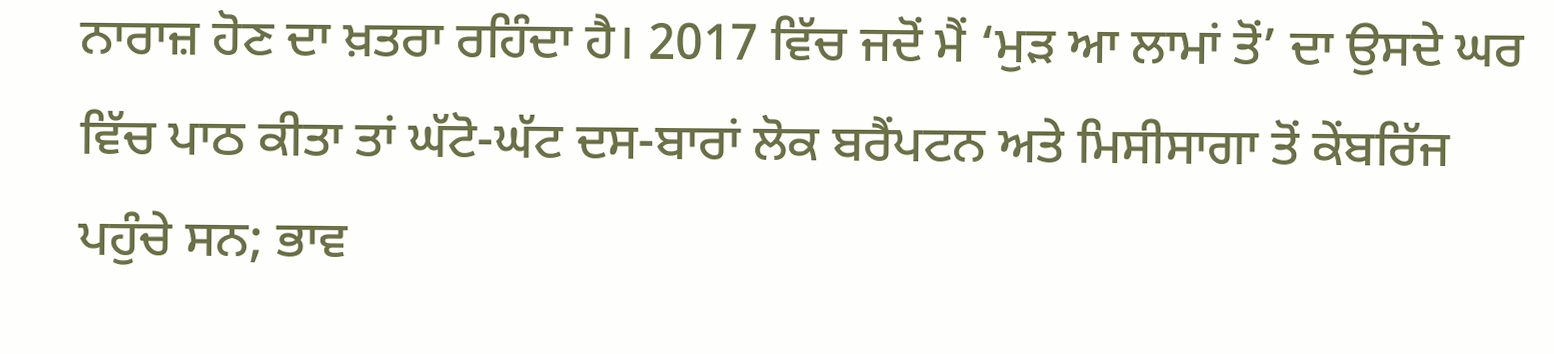ਨਾਰਾਜ਼ ਹੋਣ ਦਾ ਖ਼ਤਰਾ ਰਹਿੰਦਾ ਹੈ। 2017 ਵਿੱਚ ਜਦੋਂ ਮੈਂ ‘ਮੁੜ ਆ ਲਾਮਾਂ ਤੋਂ’ ਦਾ ਉਸਦੇ ਘਰ ਵਿੱਚ ਪਾਠ ਕੀਤਾ ਤਾਂ ਘੱਟੋ-ਘੱਟ ਦਸ-ਬਾਰਾਂ ਲੋਕ ਬਰੈਂਪਟਨ ਅਤੇ ਮਿਸੀਸਾਗਾ ਤੋਂ ਕੇਂਬਰਿੱਜ ਪਹੁੰਚੇ ਸਨ; ਭਾਵ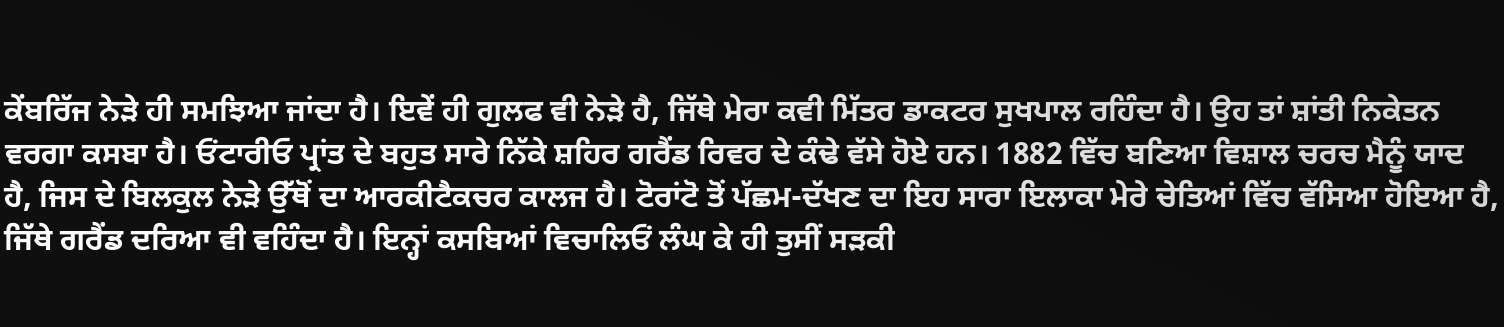ਕੇਂਬਰਿੱਜ ਨੇੜੇ ਹੀ ਸਮਝਿਆ ਜਾਂਦਾ ਹੈ। ਇਵੇਂ ਹੀ ਗੁਲਫ ਵੀ ਨੇੜੇ ਹੈ, ਜਿੱਥੇ ਮੇਰਾ ਕਵੀ ਮਿੱਤਰ ਡਾਕਟਰ ਸੁਖਪਾਲ ਰਹਿੰਦਾ ਹੈ। ਉਹ ਤਾਂ ਸ਼ਾਂਤੀ ਨਿਕੇਤਨ ਵਰਗਾ ਕਸਬਾ ਹੈ। ਓਂਟਾਰੀਓ ਪ੍ਰਾਂਤ ਦੇ ਬਹੁਤ ਸਾਰੇ ਨਿੱਕੇ ਸ਼ਹਿਰ ਗਰੈਂਡ ਰਿਵਰ ਦੇ ਕੰਢੇ ਵੱਸੇ ਹੋਏ ਹਨ। 1882 ਵਿੱਚ ਬਣਿਆ ਵਿਸ਼ਾਲ ਚਰਚ ਮੈਨੂੰ ਯਾਦ ਹੈ, ਜਿਸ ਦੇ ਬਿਲਕੁਲ ਨੇੜੇ ਉੱਥੋਂ ਦਾ ਆਰਕੀਟੈਕਚਰ ਕਾਲਜ ਹੈ। ਟੋਰਾਂਟੋ ਤੋਂ ਪੱਛਮ-ਦੱਖਣ ਦਾ ਇਹ ਸਾਰਾ ਇਲਾਕਾ ਮੇਰੇ ਚੇਤਿਆਂ ਵਿੱਚ ਵੱਸਿਆ ਹੋਇਆ ਹੈ, ਜਿੱਥੇ ਗਰੈਂਡ ਦਰਿਆ ਵੀ ਵਹਿੰਦਾ ਹੈ। ਇਨ੍ਹਾਂ ਕਸਬਿਆਂ ਵਿਚਾਲਿਓਂ ਲੰਘ ਕੇ ਹੀ ਤੁਸੀਂ ਸੜਕੀ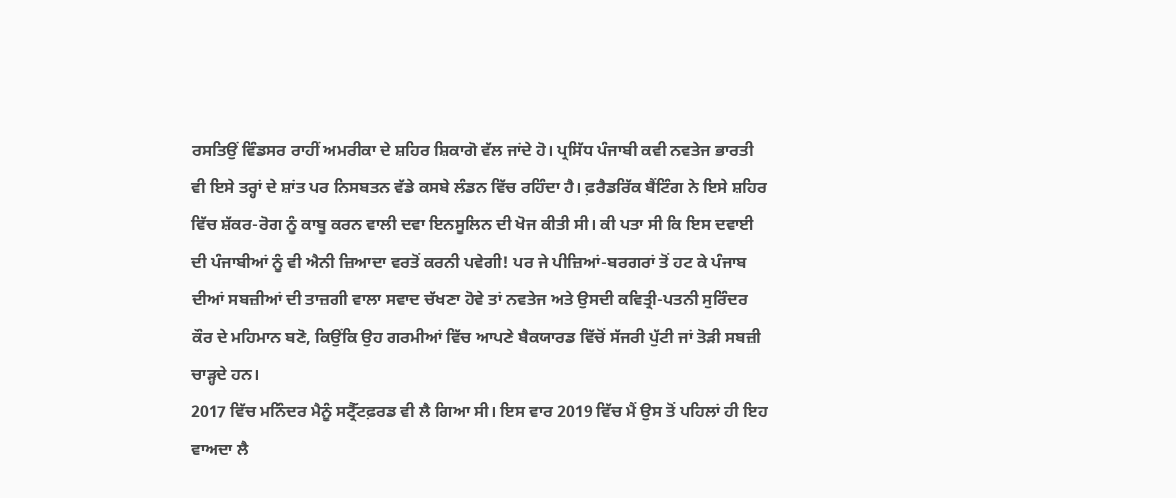ਰਸਤਿਉਂ ਵਿੰਡਸਰ ਰਾਹੀਂ ਅਮਰੀਕਾ ਦੇ ਸ਼ਹਿਰ ਸ਼ਿਕਾਗੋ ਵੱਲ ਜਾਂਦੇ ਹੋ। ਪ੍ਰਸਿੱਧ ਪੰਜਾਬੀ ਕਵੀ ਨਵਤੇਜ ਭਾਰਤੀ ਵੀ ਇਸੇ ਤਰ੍ਹਾਂ ਦੇ ਸ਼ਾਂਤ ਪਰ ਨਿਸਬਤਨ ਵੱਡੇ ਕਸਬੇ ਲੰਡਨ ਵਿੱਚ ਰਹਿੰਦਾ ਹੈ। ਫ਼ਰੈਡਰਿੱਕ ਬੈਂਟਿੰਗ ਨੇ ਇਸੇ ਸ਼ਹਿਰ ਵਿੱਚ ਸ਼ੱਕਰ-ਰੋਗ ਨੂੰ ਕਾਬੂ ਕਰਨ ਵਾਲੀ ਦਵਾ ਇਨਸੂਲਿਨ ਦੀ ਖੋਜ ਕੀਤੀ ਸੀ। ਕੀ ਪਤਾ ਸੀ ਕਿ ਇਸ ਦਵਾਈ ਦੀ ਪੰਜਾਬੀਆਂ ਨੂੰ ਵੀ ਐਨੀ ਜ਼ਿਆਦਾ ਵਰਤੋਂ ਕਰਨੀ ਪਵੇਗੀ! ਪਰ ਜੇ ਪੀਜ਼ਿਆਂ-ਬਰਗਰਾਂ ਤੋਂ ਹਟ ਕੇ ਪੰਜਾਬ ਦੀਆਂ ਸਬਜ਼ੀਆਂ ਦੀ ਤਾਜ਼ਗੀ ਵਾਲਾ ਸਵਾਦ ਚੱਖਣਾ ਹੋਵੇ ਤਾਂ ਨਵਤੇਜ ਅਤੇ ਉਸਦੀ ਕਵਿਤ੍ਰੀ-ਪਤਨੀ ਸੁਰਿੰਦਰ ਕੌਰ ਦੇ ਮਹਿਮਾਨ ਬਣੋ, ਕਿਉਂਕਿ ਉਹ ਗਰਮੀਆਂ ਵਿੱਚ ਆਪਣੇ ਬੈਕਯਾਰਡ ਵਿੱਚੋਂ ਸੱਜਰੀ ਪੁੱਟੀ ਜਾਂ ਤੋੜੀ ਸਬਜ਼ੀ ਚਾੜ੍ਹਦੇ ਹਨ।
2017 ਵਿੱਚ ਮਨਿੰਦਰ ਮੈਨੂੰ ਸਟ੍ਰੈੱਟਫ਼ਰਡ ਵੀ ਲੈ ਗਿਆ ਸੀ। ਇਸ ਵਾਰ 2019 ਵਿੱਚ ਮੈਂ ਉਸ ਤੋਂ ਪਹਿਲਾਂ ਹੀ ਇਹ ਵਾਅਦਾ ਲੈ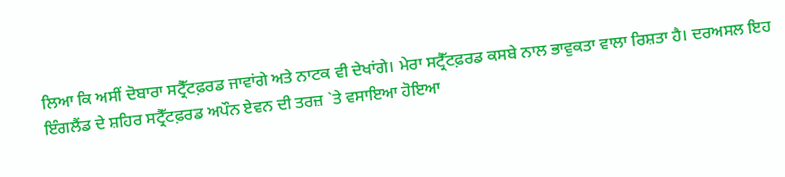ਲਿਆ ਕਿ ਅਸੀਂ ਦੋਬਾਰਾ ਸਟ੍ਰੈੱਟਫ਼ਰਡ ਜਾਵਾਂਗੇ ਅਤੇ ਨਾਟਕ ਵੀ ਦੇਖਾਂਗੇ। ਮੇਰਾ ਸਟ੍ਰੈੱਟਫ਼ਰਡ ਕਸਬੇ ਨਾਲ ਭਾਵੁਕਤਾ ਵਾਲਾ ਰਿਸ਼ਤਾ ਹੈ। ਦਰਅਸਲ ਇਹ ਇੰਗਲੈਂਡ ਦੇ ਸ਼ਹਿਰ ਸਟ੍ਰੈੱਟਫ਼ਰਡ ਅਪੌਨ ਏਵਨ ਦੀ ਤਰਜ਼ `ਤੇ ਵਸਾਇਆ ਹੋਇਆ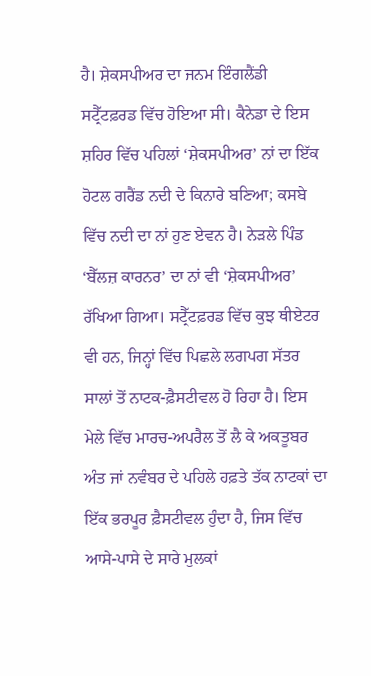ਹੈ। ਸ਼ੇਕਸਪੀਅਰ ਦਾ ਜਨਮ ਇੰਗਲੈਂਡੀ ਸਟ੍ਰੈੱਟਫ਼ਰਡ ਵਿੱਚ ਹੋਇਆ ਸੀ। ਕੈਨੇਡਾ ਦੇ ਇਸ ਸ਼ਹਿਰ ਵਿੱਚ ਪਹਿਲਾਂ ‘ਸ਼ੇਕਸਪੀਅਰ’ ਨਾਂ ਦਾ ਇੱਕ ਹੋਟਲ ਗਰੈਂਡ ਨਦੀ ਦੇ ਕਿਨਾਰੇ ਬਣਿਆ; ਕਸਬੇ ਵਿੱਚ ਨਦੀ ਦਾ ਨਾਂ ਹੁਣ ਏਵਨ ਹੈ। ਨੇੜਲੇ ਪਿੰਡ ‘ਬੈੱਲਜ਼ ਕਾਰਨਰ’ ਦਾ ਨਾਂ ਵੀ ‘ਸ਼ੇਕਸਪੀਅਰ’ ਰੱਖਿਆ ਗਿਆ। ਸਟ੍ਰੈੱਟਫ਼ਰਡ ਵਿੱਚ ਕੁਝ ਥੀਏਟਰ ਵੀ ਹਨ, ਜਿਨ੍ਹਾਂ ਵਿੱਚ ਪਿਛਲੇ ਲਗਪਗ ਸੱਤਰ ਸਾਲਾਂ ਤੋਂ ਨਾਟਕ-ਫ਼ੈਸਟੀਵਲ ਹੋ ਰਿਹਾ ਹੈ। ਇਸ ਮੇਲੇ ਵਿੱਚ ਮਾਰਚ-ਅਪਰੈਲ ਤੋਂ ਲੈ ਕੇ ਅਕਤੂਬਰ ਅੰਤ ਜਾਂ ਨਵੰਬਰ ਦੇ ਪਹਿਲੇ ਹਫ਼ਤੇ ਤੱਕ ਨਾਟਕਾਂ ਦਾ ਇੱਕ ਭਰਪੂਰ ਫ਼ੈਸਟੀਵਲ ਹੁੰਦਾ ਹੈ, ਜਿਸ ਵਿੱਚ ਆਸੇ-ਪਾਸੇ ਦੇ ਸਾਰੇ ਮੁਲਕਾਂ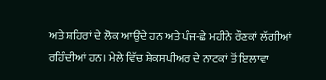ਅਤੇ ਸ਼ਹਿਰਾਂ ਦੇ ਲੋਕ ਆਉਂਦੇ ਹਨ ਅਤੇ ਪੰਜ-ਛੇ ਮਹੀਨੇ ਰੌਣਕਾਂ ਲੱਗੀਆਂ ਰਹਿੰਦੀਆਂ ਹਨ। ਮੇਲੇ ਵਿੱਚ ਸ਼ੇਕਸਪੀਅਰ ਦੇ ਨਾਟਕਾਂ ਤੋਂ ਇਲਾਵਾ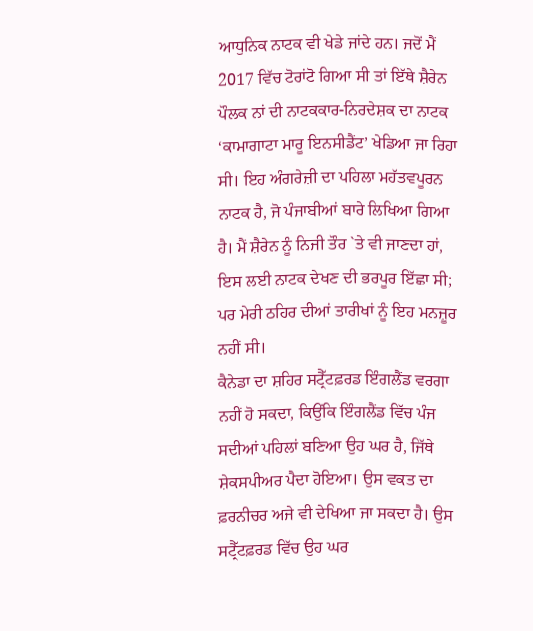ਆਧੁਨਿਕ ਨਾਟਕ ਵੀ ਖੇਡੇ ਜਾਂਦੇ ਹਨ। ਜਦੋਂ ਮੈਂ 2017 ਵਿੱਚ ਟੋਰਾਂਟੋ ਗਿਆ ਸੀ ਤਾਂ ਇੱਥੇ ਸ਼ੈਰੇਨ ਪੌਲਕ ਨਾਂ ਦੀ ਨਾਟਕਕਾਰ-ਨਿਰਦੇਸ਼ਕ ਦਾ ਨਾਟਕ ‘ਕਾਮਾਗਾਟਾ ਮਾਰੂ ਇਨਸੀਡੈਂਟ’ ਖੇਡਿਆ ਜਾ ਰਿਹਾ ਸੀ। ਇਹ ਅੰਗਰੇਜ਼ੀ ਦਾ ਪਹਿਲਾ ਮਹੱਤਵਪੂਰਨ ਨਾਟਕ ਹੈ, ਜੋ ਪੰਜਾਬੀਆਂ ਬਾਰੇ ਲਿਖਿਆ ਗਿਆ ਹੈ। ਮੈਂ ਸ਼ੈਰੇਨ ਨੂੰ ਨਿਜੀ ਤੌਰ `ਤੇ ਵੀ ਜਾਣਦਾ ਹਾਂ, ਇਸ ਲਈ ਨਾਟਕ ਦੇਖਣ ਦੀ ਭਰਪੂਰ ਇੱਛਾ ਸੀ; ਪਰ ਮੇਰੀ ਠਹਿਰ ਦੀਆਂ ਤਾਰੀਖਾਂ ਨੂੰ ਇਹ ਮਨਜ਼ੂਰ ਨਹੀਂ ਸੀ।
ਕੈਨੇਡਾ ਦਾ ਸ਼ਹਿਰ ਸਟ੍ਰੈੱਟਫ਼ਰਡ ਇੰਗਲੈਂਡ ਵਰਗਾ ਨਹੀਂ ਹੋ ਸਕਦਾ, ਕਿਉਂਕਿ ਇੰਗਲੈਂਡ ਵਿੱਚ ਪੰਜ ਸਦੀਆਂ ਪਹਿਲਾਂ ਬਣਿਆ ਉਹ ਘਰ ਹੈ, ਜਿੱਥੇ ਸ਼ੇਕਸਪੀਅਰ ਪੈਦਾ ਹੋਇਆ। ਉਸ ਵਕਤ ਦਾ ਫ਼ਰਨੀਚਰ ਅਜੇ ਵੀ ਦੇਖਿਆ ਜਾ ਸਕਦਾ ਹੈ। ਉਸ ਸਟ੍ਰੈੱਟਫ਼ਰਡ ਵਿੱਚ ਉਹ ਘਰ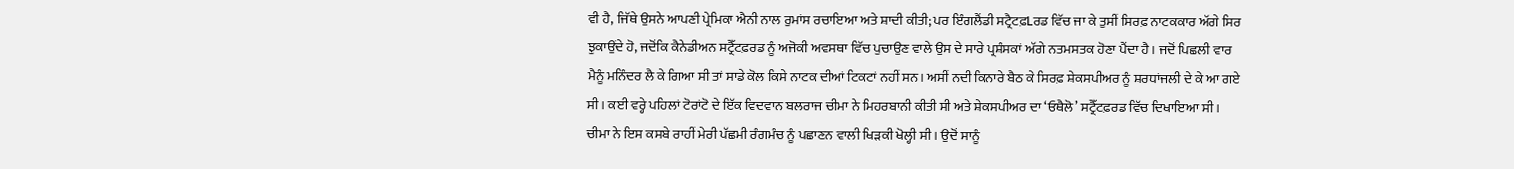ਵੀ ਹੈ, ਜਿੱਥੇ ਉਸਨੇ ਆਪਣੀ ਪ੍ਰੇਮਿਕਾ ਐਨੀ ਨਾਲ ਰੁਮਾਂਸ ਰਚਾਇਆ ਅਤੇ ਸ਼ਾਦੀ ਕੀਤੀ; ਪਰ ਇੰਗਲੈਂਡੀ ਸਟ੍ਰੈਟਫ਼Lਰਡ ਵਿੱਚ ਜਾ ਕੇ ਤੁਸੀਂ ਸਿਰਫ਼ ਨਾਟਕਕਾਰ ਅੱਗੇ ਸਿਰ ਝੁਕਾਉਂਦੇ ਹੋ, ਜਦੋਂਕਿ ਕੈਨੇਡੀਅਨ ਸਟ੍ਰੈੱਟਫ਼ਰਡ ਨੂੰ ਅਜੋਕੀ ਅਵਸਥਾ ਵਿੱਚ ਪੁਚਾਉਣ ਵਾਲੇ ਉਸ ਦੇ ਸਾਰੇ ਪ੍ਰਸ਼ੰਸਕਾਂ ਅੱਗੇ ਨਤਮਸਤਕ ਹੋਣਾ ਪੈਂਦਾ ਹੈ। ਜਦੋਂ ਪਿਛਲੀ ਵਾਰ ਮੈਨੂੰ ਮਨਿੰਦਰ ਲੈ ਕੇ ਗਿਆ ਸੀ ਤਾਂ ਸਾਡੇ ਕੋਲ ਕਿਸੇ ਨਾਟਕ ਦੀਆਂ ਟਿਕਟਾਂ ਨਹੀਂ ਸਨ। ਅਸੀਂ ਨਦੀ ਕਿਨਾਰੇ ਬੈਠ ਕੇ ਸਿਰਫ਼ ਸ਼ੇਕਸਪੀਅਰ ਨੂੰ ਸ਼ਰਧਾਂਜਲੀ ਦੇ ਕੇ ਆ ਗਏ ਸੀ। ਕਈ ਵਰ੍ਹੇ ਪਹਿਲਾਂ ਟੋਰਾਂਟੋ ਦੇ ਇੱਕ ਵਿਦਵਾਨ ਬਲਰਾਜ ਚੀਮਾ ਨੇ ਮਿਹਰਬਾਨੀ ਕੀਤੀ ਸੀ ਅਤੇ ਸ਼ੇਕਸਪੀਅਰ ਦਾ ‘ਓਥੈਲੋ’ ਸਟ੍ਰੈੱਟਫ਼ਰਡ ਵਿੱਚ ਦਿਖਾਇਆ ਸੀ। ਚੀਮਾ ਨੇ ਇਸ ਕਸਬੇ ਰਾਹੀਂ ਮੇਰੀ ਪੱਛਮੀ ਰੰਗਮੰਚ ਨੂੰ ਪਛਾਣਨ ਵਾਲੀ ਖਿੜਕੀ ਖੋਲ੍ਹੀ ਸੀ। ਉਦੋਂ ਸਾਨੂੰ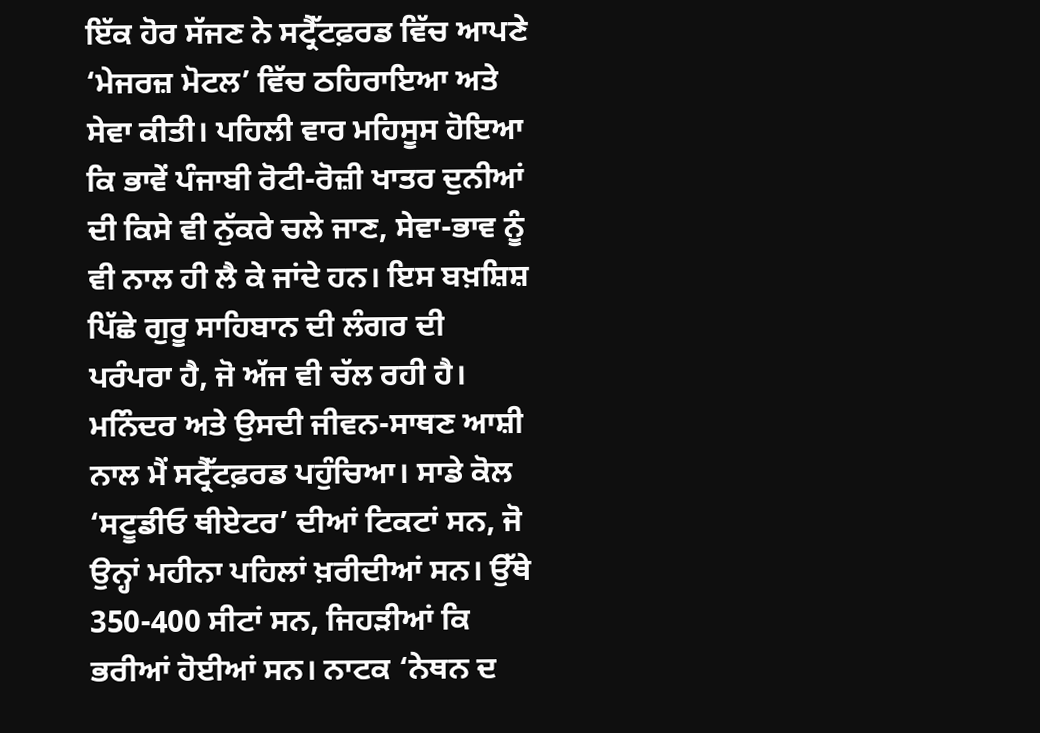ਇੱਕ ਹੋਰ ਸੱਜਣ ਨੇ ਸਟ੍ਰੈੱਟਫ਼ਰਡ ਵਿੱਚ ਆਪਣੇ ‘ਮੇਜਰਜ਼ ਮੋਟਲ’ ਵਿੱਚ ਠਹਿਰਾਇਆ ਅਤੇ ਸੇਵਾ ਕੀਤੀ। ਪਹਿਲੀ ਵਾਰ ਮਹਿਸੂਸ ਹੋਇਆ ਕਿ ਭਾਵੇਂ ਪੰਜਾਬੀ ਰੋਟੀ-ਰੋਜ਼ੀ ਖਾਤਰ ਦੁਨੀਆਂ ਦੀ ਕਿਸੇ ਵੀ ਨੁੱਕਰੇ ਚਲੇ ਜਾਣ, ਸੇਵਾ-ਭਾਵ ਨੂੰ ਵੀ ਨਾਲ ਹੀ ਲੈ ਕੇ ਜਾਂਦੇ ਹਨ। ਇਸ ਬਖ਼ਸ਼ਿਸ਼ ਪਿੱਛੇ ਗੁਰੂ ਸਾਹਿਬਾਨ ਦੀ ਲੰਗਰ ਦੀ ਪਰੰਪਰਾ ਹੈ, ਜੋ ਅੱਜ ਵੀ ਚੱਲ ਰਹੀ ਹੈ।
ਮਨਿੰਦਰ ਅਤੇ ਉਸਦੀ ਜੀਵਨ-ਸਾਥਣ ਆਸ਼ੀ ਨਾਲ ਮੈਂ ਸਟ੍ਰੈੱਟਫ਼ਰਡ ਪਹੁੰਚਿਆ। ਸਾਡੇ ਕੋਲ ‘ਸਟੂਡੀਓ ਥੀਏਟਰ’ ਦੀਆਂ ਟਿਕਟਾਂ ਸਨ, ਜੋ ਉਨ੍ਹਾਂ ਮਹੀਨਾ ਪਹਿਲਾਂ ਖ਼ਰੀਦੀਆਂ ਸਨ। ਉੱਥੇ 350-400 ਸੀਟਾਂ ਸਨ, ਜਿਹੜੀਆਂ ਕਿ ਭਰੀਆਂ ਹੋਈਆਂ ਸਨ। ਨਾਟਕ ‘ਨੇਥਨ ਦ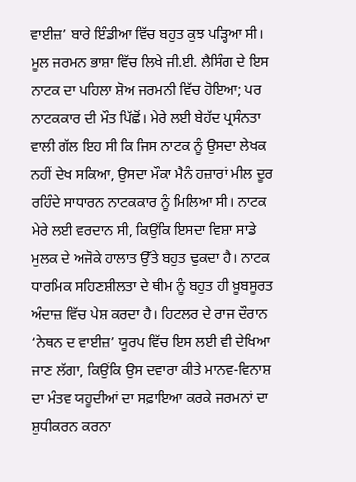ਵਾਈਜ਼’ ਬਾਰੇ ਇੰਡੀਆ ਵਿੱਚ ਬਹੁਤ ਕੁਝ ਪੜ੍ਹਿਆ ਸੀ। ਮੂਲ ਜਰਮਨ ਭਾਸ਼ਾ ਵਿੱਚ ਲਿਖੇ ਜੀ.ਈ. ਲੈਸਿੰਗ ਦੇ ਇਸ ਨਾਟਕ ਦਾ ਪਹਿਲਾ ਸ਼ੋਅ ਜਰਮਨੀ ਵਿੱਚ ਹੋਇਆ; ਪਰ ਨਾਟਕਕਾਰ ਦੀ ਮੌਤ ਪਿੱਛੋਂ। ਮੇਰੇ ਲਈ ਬੇਹੱਦ ਪ੍ਰਸੰਨਤਾ ਵਾਲੀ ਗੱਲ ਇਹ ਸੀ ਕਿ ਜਿਸ ਨਾਟਕ ਨੂੰ ਉਸਦਾ ਲੇਖਕ ਨਹੀਂ ਦੇਖ ਸਕਿਆ, ਉਸਦਾ ਮੌਕਾ ਮੈਨੰ ਹਜ਼ਾਰਾਂ ਮੀਲ ਦੂਰ ਰਹਿੰਦੇ ਸਾਧਾਰਨ ਨਾਟਕਕਾਰ ਨੂੰ ਮਿਲਿਆ ਸੀ। ਨਾਟਕ ਮੇਰੇ ਲਈ ਵਰਦਾਨ ਸੀ, ਕਿਉਂਕਿ ਇਸਦਾ ਵਿਸ਼ਾ ਸਾਡੇ ਮੁਲਕ ਦੇ ਅਜੋਕੇ ਹਾਲਾਤ ਉੱਤੇ ਬਹੁਤ ਢੁਕਦਾ ਹੈ। ਨਾਟਕ ਧਾਰਮਿਕ ਸਹਿਣਸ਼ੀਲਤਾ ਦੇ ਥੀਮ ਨੂੰ ਬਹੁਤ ਹੀ ਖ਼ੂਬਸੂਰਤ ਅੰਦਾਜ਼ ਵਿੱਚ ਪੇਸ਼ ਕਰਦਾ ਹੈ। ਹਿਟਲਰ ਦੇ ਰਾਜ ਦੌਰਾਨ ‘ਨੇਥਨ ਦ ਵਾਈਜ਼’ ਯੂਰਪ ਵਿੱਚ ਇਸ ਲਈ ਵੀ ਦੇਖਿਆ ਜਾਣ ਲੱਗਾ, ਕਿਉਂਕਿ ਉਸ ਦਵਾਰਾ ਕੀਤੇ ਮਾਨਵ-ਵਿਨਾਸ਼ ਦਾ ਮੰਤਵ ਯਹੂਦੀਆਂ ਦਾ ਸਫ਼ਾਇਆ ਕਰਕੇ ਜਰਮਨਾਂ ਦਾ ਸ਼ੁਧੀਕਰਨ ਕਰਨਾ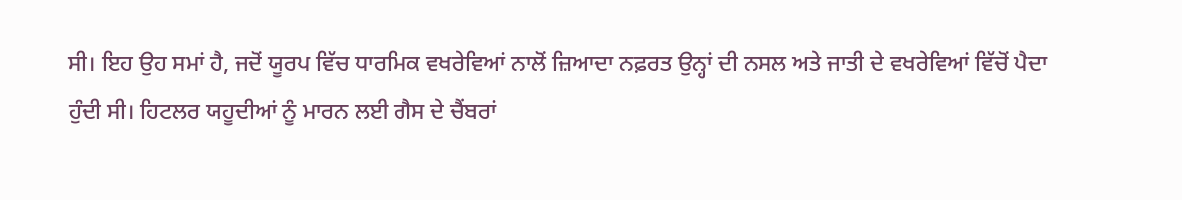ਸੀ। ਇਹ ਉਹ ਸਮਾਂ ਹੈ, ਜਦੋਂ ਯੂਰਪ ਵਿੱਚ ਧਾਰਮਿਕ ਵਖਰੇਵਿਆਂ ਨਾਲੋਂ ਜ਼ਿਆਦਾ ਨਫ਼ਰਤ ਉਨ੍ਹਾਂ ਦੀ ਨਸਲ ਅਤੇ ਜਾਤੀ ਦੇ ਵਖਰੇਵਿਆਂ ਵਿੱਚੋਂ ਪੈਦਾ ਹੁੰਦੀ ਸੀ। ਹਿਟਲਰ ਯਹੂਦੀਆਂ ਨੂੰ ਮਾਰਨ ਲਈ ਗੈਸ ਦੇ ਚੈਂਬਰਾਂ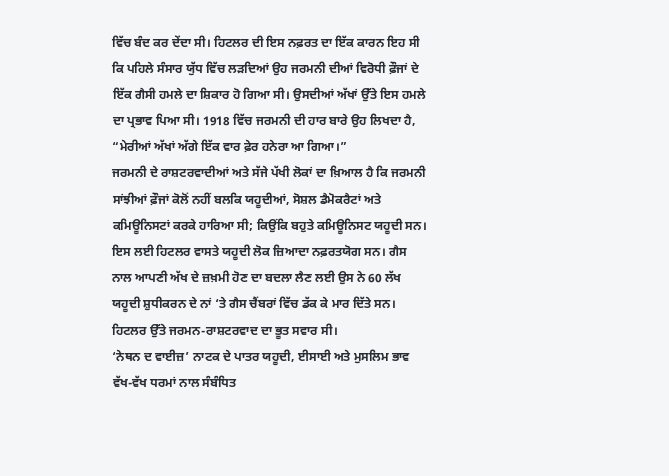ਵਿੱਚ ਬੰਦ ਕਰ ਦੇਂਦਾ ਸੀ। ਹਿਟਲਰ ਦੀ ਇਸ ਨਫ਼ਰਤ ਦਾ ਇੱਕ ਕਾਰਨ ਇਹ ਸੀ ਕਿ ਪਹਿਲੇ ਸੰਸਾਰ ਯੁੱਧ ਵਿੱਚ ਲੜਦਿਆਂ ਉਹ ਜਰਮਨੀ ਦੀਆਂ ਵਿਰੋਧੀ ਫ਼ੌਜਾਂ ਦੇ ਇੱਕ ਗੈਸੀ ਹਮਲੇ ਦਾ ਸ਼ਿਕਾਰ ਹੋ ਗਿਆ ਸੀ। ਉਸਦੀਆਂ ਅੱਖਾਂ ਉੱਤੇ ਇਸ ਹਮਲੇ ਦਾ ਪ੍ਰਭਾਵ ਪਿਆ ਸੀ। 1918 ਵਿੱਚ ਜਰਮਨੀ ਦੀ ਹਾਰ ਬਾਰੇ ਉਹ ਲਿਖਦਾ ਹੈ, “ਮੇਰੀਆਂ ਅੱਖਾਂ ਅੱਗੇ ਇੱਕ ਵਾਰ ਫ਼ੇਰ ਹਨੇਰਾ ਆ ਗਿਆ।”
ਜਰਮਨੀ ਦੇ ਰਾਸ਼ਟਰਵਾਦੀਆਂ ਅਤੇ ਸੱਜੇ ਪੱਖੀ ਲੋਕਾਂ ਦਾ ਖ਼ਿਆਲ ਹੈ ਕਿ ਜਰਮਨੀ ਸਾਂਝੀਆਂ ਫ਼ੌਜਾਂ ਕੋਲੋਂ ਨਹੀਂ ਬਲਕਿ ਯਹੂਦੀਆਂ, ਸੋਸ਼ਲ ਡੈਮੋਕਰੈਟਾਂ ਅਤੇ ਕਮਿਊਨਿਸਟਾਂ ਕਰਕੇ ਹਾਰਿਆ ਸੀ; ਕਿਉਂਕਿ ਬਹੁਤੇ ਕਮਿਊਨਿਸਟ ਯਹੂਦੀ ਸਨ। ਇਸ ਲਈ ਹਿਟਲਰ ਵਾਸਤੇ ਯਹੂਦੀ ਲੋਕ ਜ਼ਿਆਦਾ ਨਫ਼ਰਤਯੋਗ ਸਨ। ਗੈਸ ਨਾਲ ਆਪਣੀ ਅੱਖ ਦੇ ਜ਼ਖ਼ਮੀ ਹੋਣ ਦਾ ਬਦਲਾ ਲੈਣ ਲਈ ਉਸ ਨੇ 60 ਲੱਖ ਯਹੂਦੀ ਸ਼ੁਧੀਕਰਨ ਦੇ ਨਾਂ ‘ਤੇ ਗੈਸ ਚੈਂਬਰਾਂ ਵਿੱਚ ਡੱਕ ਕੇ ਮਾਰ ਦਿੱਤੇ ਸਨ। ਹਿਟਲਰ ਉੱਤੇ ਜਰਮਨ-ਰਾਸ਼ਟਰਵਾਦ ਦਾ ਭੂਤ ਸਵਾਰ ਸੀ।
‘ਨੇਥਨ ਦ ਵਾਈਜ਼’ ਨਾਟਕ ਦੇ ਪਾਤਰ ਯਹੂਦੀ, ਈਸਾਈ ਅਤੇ ਮੁਸਲਿਮ ਭਾਵ ਵੱਖ-ਵੱਖ ਧਰਮਾਂ ਨਾਲ ਸੰਬੰਧਿਤ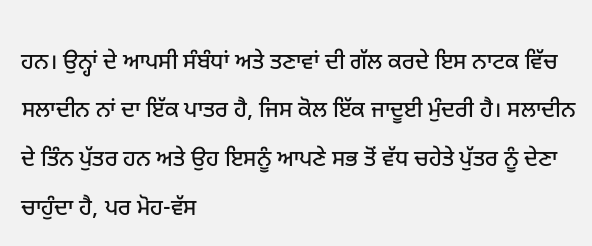ਹਨ। ਉਨ੍ਹਾਂ ਦੇ ਆਪਸੀ ਸੰਬੰਧਾਂ ਅਤੇ ਤਣਾਵਾਂ ਦੀ ਗੱਲ ਕਰਦੇ ਇਸ ਨਾਟਕ ਵਿੱਚ ਸਲਾਦੀਨ ਨਾਂ ਦਾ ਇੱਕ ਪਾਤਰ ਹੈ, ਜਿਸ ਕੋਲ ਇੱਕ ਜਾਦੂਈ ਮੁੰਦਰੀ ਹੈ। ਸਲਾਦੀਨ ਦੇ ਤਿੰਨ ਪੁੱਤਰ ਹਨ ਅਤੇ ਉਹ ਇਸਨੂੰ ਆਪਣੇ ਸਭ ਤੋਂ ਵੱਧ ਚਹੇਤੇ ਪੁੱਤਰ ਨੂੰ ਦੇਣਾ ਚਾਹੁੰਦਾ ਹੈ, ਪਰ ਮੋਹ-ਵੱਸ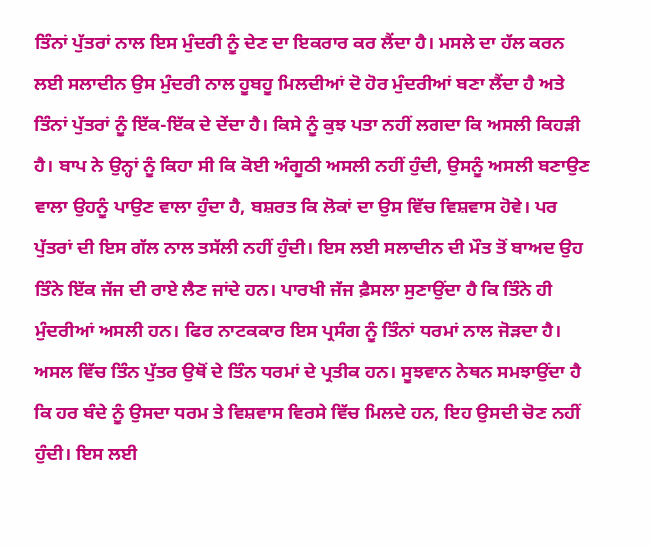ਤਿੰਨਾਂ ਪੁੱਤਰਾਂ ਨਾਲ ਇਸ ਮੁੰਦਰੀ ਨੂੰ ਦੇਣ ਦਾ ਇਕਰਾਰ ਕਰ ਲੈਂਦਾ ਹੈ। ਮਸਲੇ ਦਾ ਹੱਲ ਕਰਨ ਲਈ ਸਲਾਦੀਨ ਉਸ ਮੁੰਦਰੀ ਨਾਲ ਹੂਬਹੂ ਮਿਲਦੀਆਂ ਦੋ ਹੋਰ ਮੁੰਦਰੀਆਂ ਬਣਾ ਲੈਂਦਾ ਹੈ ਅਤੇ ਤਿੰਨਾਂ ਪੁੱਤਰਾਂ ਨੂੰ ਇੱਕ-ਇੱਕ ਦੇ ਦੇਂਦਾ ਹੈ। ਕਿਸੇ ਨੂੰ ਕੁਝ ਪਤਾ ਨਹੀਂ ਲਗਦਾ ਕਿ ਅਸਲੀ ਕਿਹੜੀ ਹੈ। ਬਾਪ ਨੇ ਉਨ੍ਹਾਂ ਨੂੰ ਕਿਹਾ ਸੀ ਕਿ ਕੋਈ ਅੰਗੂਠੀ ਅਸਲੀ ਨਹੀਂ ਹੁੰਦੀ, ਉਸਨੂੰ ਅਸਲੀ ਬਣਾਉਣ ਵਾਲਾ ਉਹਨੂੰ ਪਾਉਣ ਵਾਲਾ ਹੁੰਦਾ ਹੈ, ਬਸ਼ਰਤ ਕਿ ਲੋਕਾਂ ਦਾ ਉਸ ਵਿੱਚ ਵਿਸ਼ਵਾਸ ਹੋਵੇ। ਪਰ ਪੁੱਤਰਾਂ ਦੀ ਇਸ ਗੱਲ ਨਾਲ ਤਸੱਲੀ ਨਹੀਂ ਹੁੰਦੀ। ਇਸ ਲਈ ਸਲਾਦੀਨ ਦੀ ਮੌਤ ਤੋਂ ਬਾਅਦ ਉਹ ਤਿੰਨੇ ਇੱਕ ਜੱਜ ਦੀ ਰਾਏ ਲੈਣ ਜਾਂਦੇ ਹਨ। ਪਾਰਖੀ ਜੱਜ ਫ਼ੈਸਲਾ ਸੁਣਾਉਂਦਾ ਹੈ ਕਿ ਤਿੰਨੇ ਹੀ ਮੁੰਦਰੀਆਂ ਅਸਲੀ ਹਨ। ਫਿਰ ਨਾਟਕਕਾਰ ਇਸ ਪ੍ਰਸੰਗ ਨੂੰ ਤਿੰਨਾਂ ਧਰਮਾਂ ਨਾਲ ਜੋੜਦਾ ਹੈ। ਅਸਲ ਵਿੱਚ ਤਿੰਨ ਪੁੱਤਰ ਉਥੋਂ ਦੇ ਤਿੰਨ ਧਰਮਾਂ ਦੇ ਪ੍ਰਤੀਕ ਹਨ। ਸੂਝਵਾਨ ਨੇਥਨ ਸਮਝਾਉਂਦਾ ਹੈ ਕਿ ਹਰ ਬੰਦੇ ਨੂੰ ਉਸਦਾ ਧਰਮ ਤੇ ਵਿਸ਼ਵਾਸ ਵਿਰਸੇ ਵਿੱਚ ਮਿਲਦੇ ਹਨ, ਇਹ ਉਸਦੀ ਚੋਣ ਨਹੀਂ ਹੁੰਦੀ। ਇਸ ਲਈ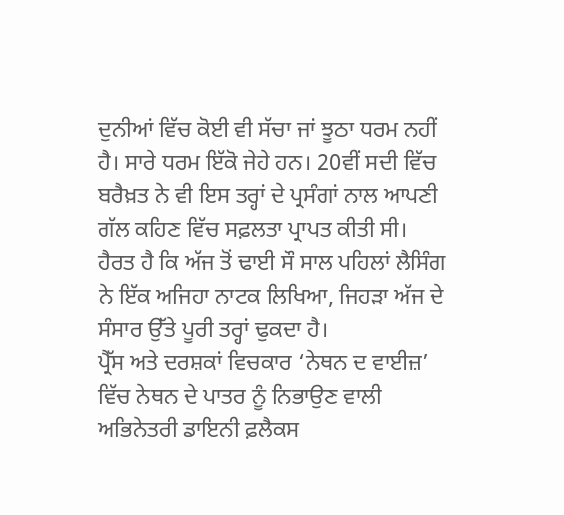ਦੁਨੀਆਂ ਵਿੱਚ ਕੋਈ ਵੀ ਸੱਚਾ ਜਾਂ ਝੂਠਾ ਧਰਮ ਨਹੀਂ ਹੈ। ਸਾਰੇ ਧਰਮ ਇੱਕੋ ਜੇਹੇ ਹਨ। 20ਵੀਂ ਸਦੀ ਵਿੱਚ ਬਰੈਖ਼ਤ ਨੇ ਵੀ ਇਸ ਤਰ੍ਹਾਂ ਦੇ ਪ੍ਰਸੰਗਾਂ ਨਾਲ ਆਪਣੀ ਗੱਲ ਕਹਿਣ ਵਿੱਚ ਸਫ਼ਲਤਾ ਪ੍ਰਾਪਤ ਕੀਤੀ ਸੀ। ਹੈਰਤ ਹੈ ਕਿ ਅੱਜ ਤੋਂ ਢਾਈ ਸੌ ਸਾਲ ਪਹਿਲਾਂ ਲੈਸਿੰਗ ਨੇ ਇੱਕ ਅਜਿਹਾ ਨਾਟਕ ਲਿਖਿਆ, ਜਿਹੜਾ ਅੱਜ ਦੇ ਸੰਸਾਰ ਉੱਤੇ ਪੂਰੀ ਤਰ੍ਹਾਂ ਢੁਕਦਾ ਹੈ।
ਪ੍ਰੈੱਸ ਅਤੇ ਦਰਸ਼ਕਾਂ ਵਿਚਕਾਰ ‘ਨੇਥਨ ਦ ਵਾਈਜ਼’ ਵਿੱਚ ਨੇਥਨ ਦੇ ਪਾਤਰ ਨੂੰ ਨਿਭਾਉਣ ਵਾਲੀ ਅਭਿਨੇਤਰੀ ਡਾਇਨੀ ਫ਼ਲੈਕਸ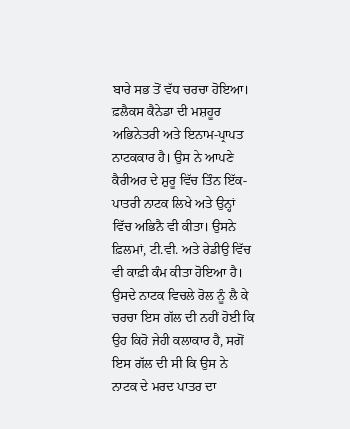ਬਾਰੇ ਸਭ ਤੋਂ ਵੱਧ ਚਰਚਾ ਹੋਇਆ। ਫ਼ਲੈਕਸ ਕੈਨੇਡਾ ਦੀ ਮਸ਼ਹੂਰ ਅਭਿਨੇਤਰੀ ਅਤੇ ਇਨਾਮ-ਪ੍ਰਾਪਤ ਨਾਟਕਕਾਰ ਹੈ। ਉਸ ਨੇ ਆਪਣੇ ਕੈਰੀਅਰ ਦੇ ਸ਼ੁਰੂ ਵਿੱਚ ਤਿੰਨ ਇੱਕ-ਪਾਤਰੀ ਨਾਟਕ ਲਿਖੇ ਅਤੇ ਉਨ੍ਹਾਂ ਵਿੱਚ ਅਭਿਨੈ ਵੀ ਕੀਤਾ। ਉਸਨੇ ਫ਼ਿਲਮਾਂ, ਟੀ.ਵੀ. ਅਤੇ ਰੇਡੀਉ ਵਿੱਚ ਵੀ ਕਾਫ਼ੀ ਕੰਮ ਕੀਤਾ ਹੋਇਆ ਹੈ। ਉਸਦੇ ਨਾਟਕ ਵਿਚਲੇ ਰੋਲ ਨੂੰ ਲੈ ਕੇ ਚਰਚਾ ਇਸ ਗੱਲ ਦੀ ਨਹੀਂ ਹੋਈ ਕਿ ਉਹ ਕਿਹੋ ਜੇਹੀ ਕਲਾਕਾਰ ਹੈ, ਸਗੋਂ ਇਸ ਗੱਲ ਦੀ ਸੀ ਕਿ ਉਸ ਨੇ ਨਾਟਕ ਦੇ ਮਰਦ ਪਾਤਰ ਦਾ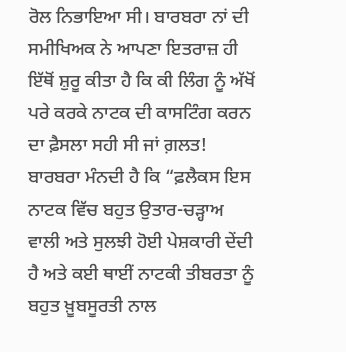ਰੋਲ ਨਿਭਾਇਆ ਸੀ। ਬਾਰਬਰਾ ਨਾਂ ਦੀ ਸਮੀਖਿਅਕ ਨੇ ਆਪਣਾ ਇਤਰਾਜ਼ ਹੀ ਇੱਥੋਂ ਸ਼ੁਰੂ ਕੀਤਾ ਹੈ ਕਿ ਕੀ ਲਿੰਗ ਨੂੰ ਅੱਖੋਂ ਪਰੇ ਕਰਕੇ ਨਾਟਕ ਦੀ ਕਾਸਟਿੰਗ ਕਰਨ ਦਾ ਫ਼ੈਸਲਾ ਸਹੀ ਸੀ ਜਾਂ ਗ਼ਲਤ! ਬਾਰਬਰਾ ਮੰਨਦੀ ਹੈ ਕਿ “ਫ਼ਲੈਕਸ ਇਸ ਨਾਟਕ ਵਿੱਚ ਬਹੁਤ ਉਤਾਰ-ਚੜ੍ਹਾਅ ਵਾਲੀ ਅਤੇ ਸੁਲਝੀ ਹੋਈ ਪੇਸ਼ਕਾਰੀ ਦੇਂਦੀ ਹੈ ਅਤੇ ਕਈ ਥਾਈਂ ਨਾਟਕੀ ਤੀਬਰਤਾ ਨੂੰ ਬਹੁਤ ਖ਼ੂਬਸੂਰਤੀ ਨਾਲ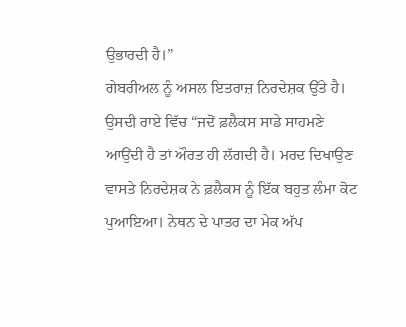ਉਭਾਰਦੀ ਹੈ।”
ਗੇਬਰੀਅਲ ਨੂੰ ਅਸਲ ਇਤਰਾਜ਼ ਨਿਰਦੇਸ਼ਕ ਉੱਤੇ ਹੈ। ਉਸਦੀ ਰਾਏ ਵਿੱਚ “ਜਦੋਂ ਫ਼ਲੈਕਸ ਸਾਡੇ ਸਾਹਮਣੇ ਆਉਂਦੀ ਹੈ ਤਾਂ ਔਰਤ ਹੀ ਲੱਗਦੀ ਹੈ। ਮਰਦ ਦਿਖਾਉਣ ਵਾਸਤੇ ਨਿਰਦੇਸ਼ਕ ਨੇ ਫ਼ਲੈਕਸ ਨੂੰ ਇੱਕ ਬਹੁਤ ਲੰਮਾ ਕੋਟ ਪੁਆਇਆ। ਨੇਥਨ ਦੇ ਪਾਤਰ ਦਾ ਮੇਕ ਅੱਪ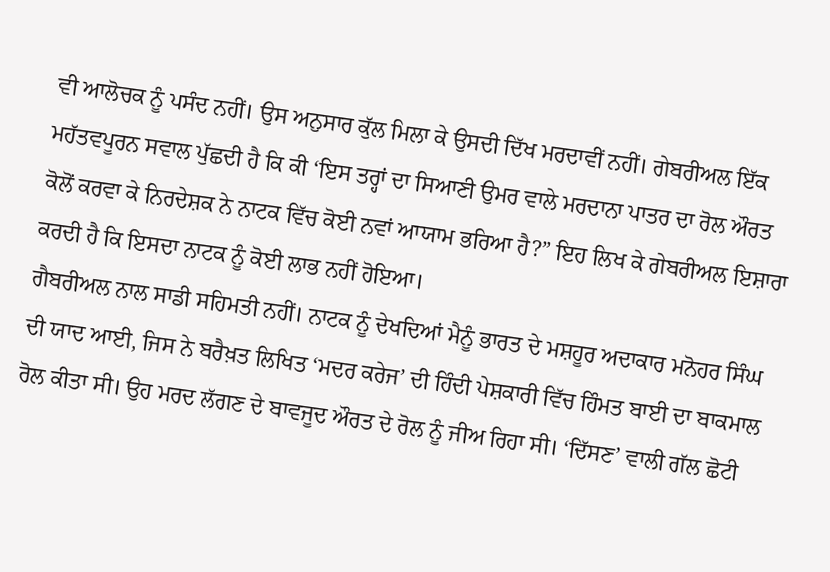ਵੀ ਆਲੋਚਕ ਨੂੰ ਪਸੰਦ ਨਹੀਂ। ਉਸ ਅਨੁਸਾਰ ਕੁੱਲ ਮਿਲਾ ਕੇ ਉਸਦੀ ਦਿੱਖ ਮਰਦਾਵੀਂ ਨਹੀਂ। ਗੇਬਰੀਅਲ ਇੱਕ ਮਹੱਤਵਪੂਰਨ ਸਵਾਲ ਪੁੱਛਦੀ ਹੈ ਕਿ ਕੀ ‘ਇਸ ਤਰ੍ਹਾਂ ਦਾ ਸਿਆਣੀ ਉਮਰ ਵਾਲੇ ਮਰਦਾਨਾ ਪਾਤਰ ਦਾ ਰੋਲ ਔਰਤ ਕੋਲੋਂ ਕਰਵਾ ਕੇ ਨਿਰਦੇਸ਼ਕ ਨੇ ਨਾਟਕ ਵਿੱਚ ਕੋਈ ਨਵਾਂ ਆਯਾਮ ਭਰਿਆ ਹੈ?” ਇਹ ਲਿਖ ਕੇ ਗੇਬਰੀਅਲ ਇਸ਼ਾਰਾ ਕਰਦੀ ਹੈ ਕਿ ਇਸਦਾ ਨਾਟਕ ਨੂੰ ਕੋਈ ਲਾਭ ਨਹੀਂ ਹੋਇਆ।
ਗੈਬਰੀਅਲ ਨਾਲ ਸਾਡੀ ਸਹਿਮਤੀ ਨਹੀਂ। ਨਾਟਕ ਨੂੰ ਦੇਖਦਿਆਂ ਮੈਨੂੰ ਭਾਰਤ ਦੇ ਮਸ਼ਹੂਰ ਅਦਾਕਾਰ ਮਨੋਹਰ ਸਿੰਘ ਦੀ ਯਾਦ ਆਈ, ਜਿਸ ਨੇ ਬਰੈਖ਼ਤ ਲਿਖਿਤ ‘ਮਦਰ ਕਰੇਜ’ ਦੀ ਹਿੰਦੀ ਪੇਸ਼ਕਾਰੀ ਵਿੱਚ ਹਿੰਮਤ ਬਾਈ ਦਾ ਬਾਕਮਾਲ ਰੋਲ ਕੀਤਾ ਸੀ। ਉਹ ਮਰਦ ਲੱਗਣ ਦੇ ਬਾਵਜੂਦ ਔਰਤ ਦੇ ਰੋਲ ਨੂੰ ਜੀਅ ਰਿਹਾ ਸੀ। ‘ਦਿੱਸਣ’ ਵਾਲੀ ਗੱਲ ਛੋਟੀ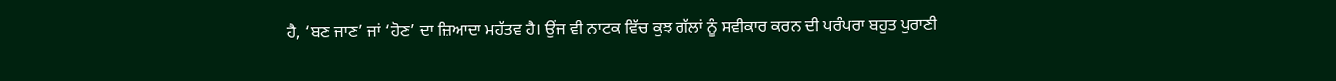ਹੈ, ‘ਬਣ ਜਾਣ’ ਜਾਂ ‘ਹੋਣ’ ਦਾ ਜ਼ਿਆਦਾ ਮਹੱਤਵ ਹੈ। ਉਂਜ ਵੀ ਨਾਟਕ ਵਿੱਚ ਕੁਝ ਗੱਲਾਂ ਨੂੰ ਸਵੀਕਾਰ ਕਰਨ ਦੀ ਪਰੰਪਰਾ ਬਹੁਤ ਪੁਰਾਣੀ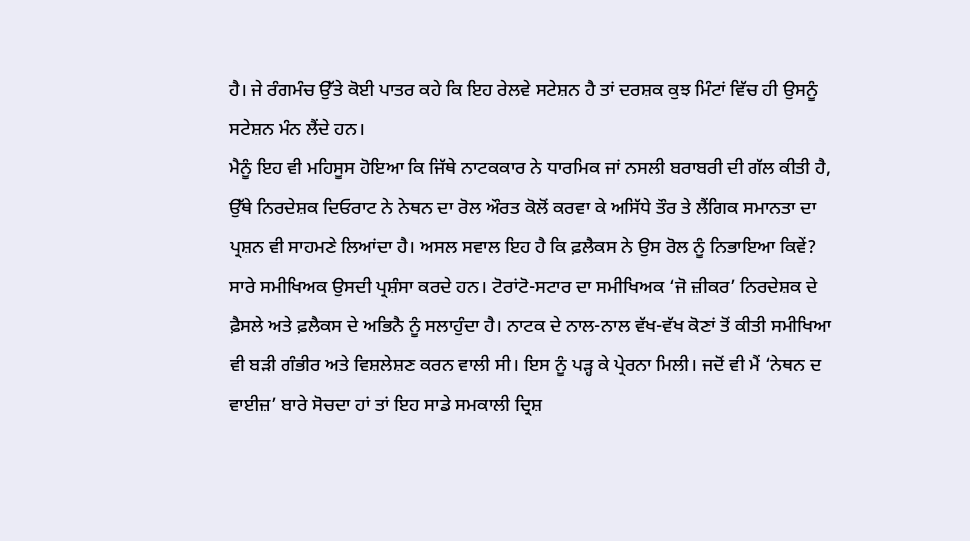ਹੈ। ਜੇ ਰੰਗਮੰਚ ਉੱਤੇ ਕੋਈ ਪਾਤਰ ਕਹੇ ਕਿ ਇਹ ਰੇਲਵੇ ਸਟੇਸ਼ਨ ਹੈ ਤਾਂ ਦਰਸ਼ਕ ਕੁਝ ਮਿੰਟਾਂ ਵਿੱਚ ਹੀ ਉਸਨੂੰ ਸਟੇਸ਼ਨ ਮੰਨ ਲੈਂਦੇ ਹਨ।
ਮੈਨੂੰ ਇਹ ਵੀ ਮਹਿਸੂਸ ਹੋਇਆ ਕਿ ਜਿੱਥੇ ਨਾਟਕਕਾਰ ਨੇ ਧਾਰਮਿਕ ਜਾਂ ਨਸਲੀ ਬਰਾਬਰੀ ਦੀ ਗੱਲ ਕੀਤੀ ਹੈ, ਉੱਥੇ ਨਿਰਦੇਸ਼ਕ ਦਿਓਰਾਟ ਨੇ ਨੇਥਨ ਦਾ ਰੋਲ ਔਰਤ ਕੋਲੋਂ ਕਰਵਾ ਕੇ ਅਸਿੱਧੇ ਤੌਰ ਤੇ ਲੈਂਗਿਕ ਸਮਾਨਤਾ ਦਾ ਪ੍ਰਸ਼ਨ ਵੀ ਸਾਹਮਣੇ ਲਿਆਂਦਾ ਹੈ। ਅਸਲ ਸਵਾਲ ਇਹ ਹੈ ਕਿ ਫ਼ਲੈਕਸ ਨੇ ਉਸ ਰੋਲ ਨੂੰ ਨਿਭਾਇਆ ਕਿਵੇਂ? ਸਾਰੇ ਸਮੀਖਿਅਕ ਉਸਦੀ ਪ੍ਰਸ਼ੰਸਾ ਕਰਦੇ ਹਨ। ਟੋਰਾਂਟੋ-ਸਟਾਰ ਦਾ ਸਮੀਖਿਅਕ ‘ਜੋ ਜ਼ੀਕਰ’ ਨਿਰਦੇਸ਼ਕ ਦੇ ਫ਼ੈਸਲੇ ਅਤੇ ਫ਼ਲੈਕਸ ਦੇ ਅਭਿਨੈ ਨੂੰ ਸਲਾਹੁੰਦਾ ਹੈ। ਨਾਟਕ ਦੇ ਨਾਲ-ਨਾਲ ਵੱਖ-ਵੱਖ ਕੋਣਾਂ ਤੋਂ ਕੀਤੀ ਸਮੀਖਿਆ ਵੀ ਬੜੀ ਗੰਭੀਰ ਅਤੇ ਵਿਸ਼ਲੇਸ਼ਣ ਕਰਨ ਵਾਲੀ ਸੀ। ਇਸ ਨੂੰ ਪੜ੍ਹ ਕੇ ਪ੍ਰੇਰਨਾ ਮਿਲੀ। ਜਦੋਂ ਵੀ ਮੈਂ ‘ਨੇਥਨ ਦ ਵਾਈਜ਼’ ਬਾਰੇ ਸੋਚਦਾ ਹਾਂ ਤਾਂ ਇਹ ਸਾਡੇ ਸਮਕਾਲੀ ਦ੍ਰਿਸ਼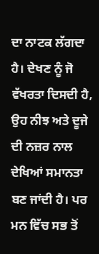ਦਾ ਨਾਟਕ ਲੱਗਦਾ ਹੈ। ਦੇਖਣ ਨੂੰ ਜੋ ਵੱਖਰਤਾ ਦਿਸਦੀ ਹੈ, ਉਹ ਨੀਝ ਅਤੇ ਦੂਜੇ ਦੀ ਨਜ਼ਰ ਨਾਲ ਦੇਖਿਆਂ ਸਮਾਨਤਾ ਬਣ ਜਾਂਦੀ ਹੈ। ਪਰ ਮਨ ਵਿੱਚ ਸਭ ਤੋਂ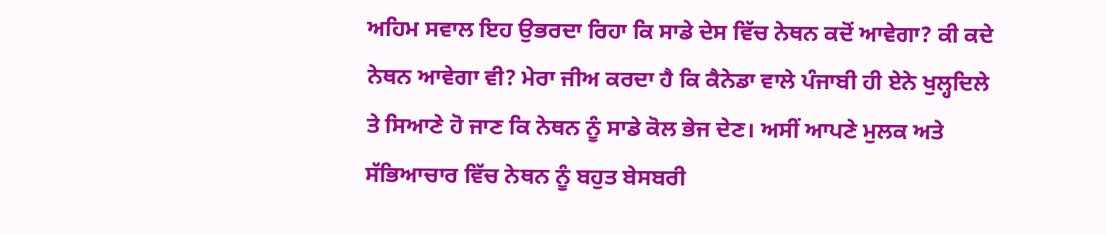ਅਹਿਮ ਸਵਾਲ ਇਹ ਉਭਰਦਾ ਰਿਹਾ ਕਿ ਸਾਡੇ ਦੇਸ ਵਿੱਚ ਨੇਥਨ ਕਦੋਂ ਆਵੇਗਾ? ਕੀ ਕਦੇ ਨੇਥਨ ਆਵੇਗਾ ਵੀ? ਮੇਰਾ ਜੀਅ ਕਰਦਾ ਹੈ ਕਿ ਕੈਨੇਡਾ ਵਾਲੇ ਪੰਜਾਬੀ ਹੀ ਏਨੇ ਖੁਲ੍ਹਦਿਲੇ ਤੇ ਸਿਆਣੇ ਹੋ ਜਾਣ ਕਿ ਨੇਥਨ ਨੂੰ ਸਾਡੇ ਕੋਲ ਭੇਜ ਦੇਣ। ਅਸੀਂ ਆਪਣੇ ਮੁਲਕ ਅਤੇ ਸੱਭਿਆਚਾਰ ਵਿੱਚ ਨੇਥਨ ਨੂੰ ਬਹੁਤ ਬੇਸਬਰੀ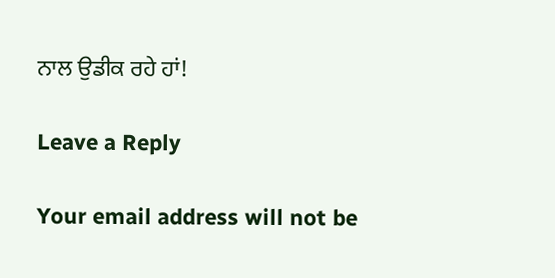ਨਾਲ ਉਡੀਕ ਰਹੇ ਹਾਂ!

Leave a Reply

Your email address will not be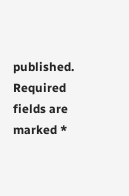published. Required fields are marked *